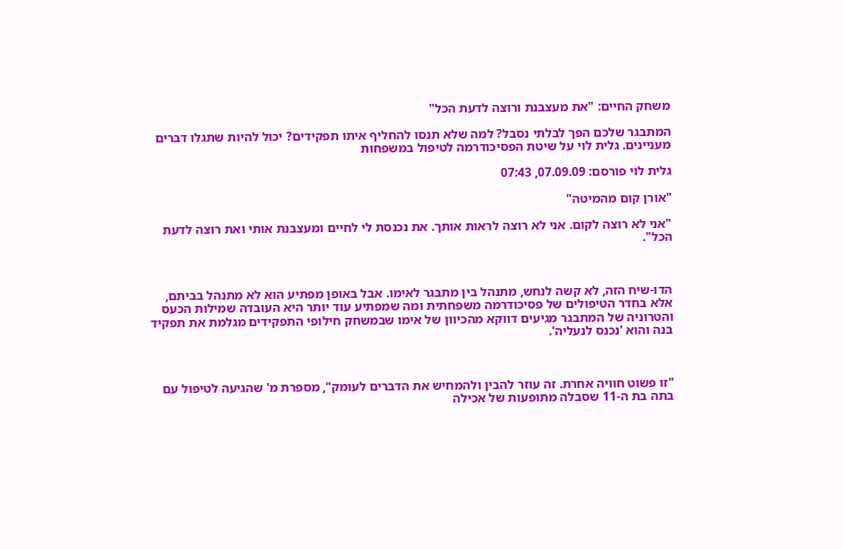משחק החיים: "את מעצבנת ורוצה לדעת הכל"

המתבגר שלכם הפך לבלתי נסבל? למה שלא תנסו להחליף איתו תפקידים? יכול להיות שתגלו דברים מעניינים. גלית לוי על שיטת הפסיכודרמה לטיפול במשפחות

גלית לוי פורסם: 07.09.09, 07:43

"אורן קום מהמיטה"

"אני לא רוצה לקום. אני לא רוצה לראות אותך. את נכנסת לי לחיים ומעצבנת אותי ואת רוצה לדעת הכל".



הדו-שיח הזה, לא קשה לנחש, מתנהל בין מתבגר לאימו. אבל באופן מפתיע הוא לא מתנהל בביתם, אלא בחדר הטיפולים של פסיכודרמה משפחתית ומה שמפתיע עוד יותר היא העובדה שמילות הכעס והטרוניה של המתבגר מגיעים דווקא מהכיוון של אימו שבמשחק חילופי התפקידים מגלמת את תפקיד בנה והוא 'נכנס לנעליה'.



"זו פשוט חוויה אחרת. זה עוזר להבין ולהמחיש את הדברים לעומק", מספרת מ' שהגיעה לטיפול עם בתה בת ה-11 שסבלה מתופעות של אכילה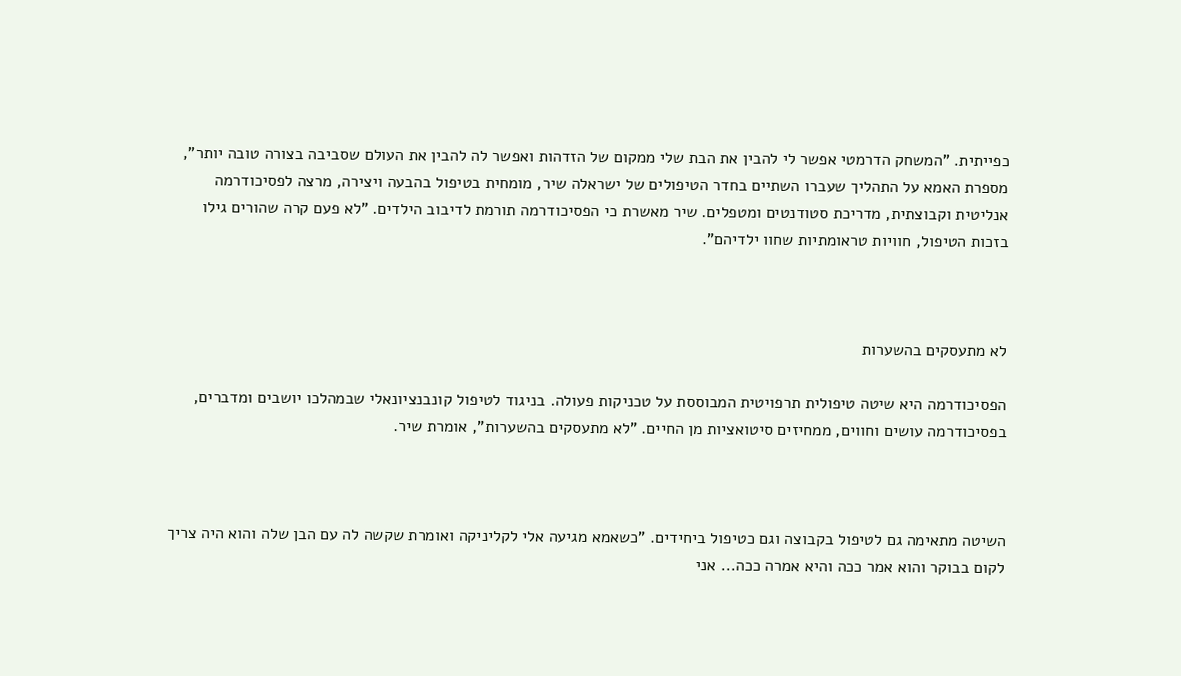כפייתית. "המשחק הדרמטי אפשר לי להבין את הבת שלי ממקום של הזדהות ואפשר לה להבין את העולם שסביבה בצורה טובה יותר", מספרת האמא על התהליך שעברו השתיים בחדר הטיפולים של ישראלה שיר, מומחית בטיפול בהבעה ויצירה, מרצה לפסיכודרמה אנליטית וקבוצתית, מדריכת סטודנטים ומטפלים. שיר מאשרת כי הפסיכודרמה תורמת לדיבוב הילדים. "לא פעם קרה שהורים גילו בזכות הטיפול, חוויות טראומתיות שחוו ילדיהם".



לא מתעסקים בהשערות

הפסיכודרמה היא שיטה טיפולית תרפויטית המבוססת על טכניקות פעולה. בניגוד לטיפול קונבנציונאלי שבמהלכו יושבים ומדברים, בפסיכודרמה עושים וחווים, ממחיזים סיטואציות מן החיים. "לא מתעסקים בהשערות", אומרת שיר.



השיטה מתאימה גם לטיפול בקבוצה וגם כטיפול ביחידים. "כשאמא מגיעה אלי לקליניקה ואומרת שקשה לה עם הבן שלה והוא היה צריך לקום בבוקר והוא אמר ככה והיא אמרה ככה... אני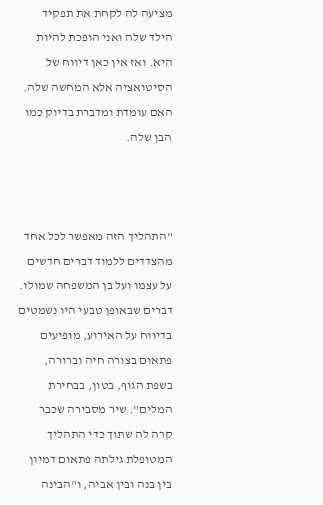מציעה לה לקחת את תפקיד הילד שלה ואני הופכת להיות היא. ואז אין כאן דיווח של הסיטואציה אלא המחשה שלה. האם עומדת ומדברת בדיוק כמו הבן שלה.



"התהליך הזה מאפשר לכל אחד מהצדדים ללמוד דברים חדשים על עצמו ועל בן המשפחה שמולו. דברים שבאופן טבעי היו נשמטים בדיווח על האירוע, מופיעים פתאום בצורה חיה וברורה, בשפת הגוף, בטון, בבחירת המלים". שיר מסבירה שכבר קרה לה שתוך כדי התהליך המטופלת גילתה פתאום דמיון בין בנה ובין אביה, ו"הבינה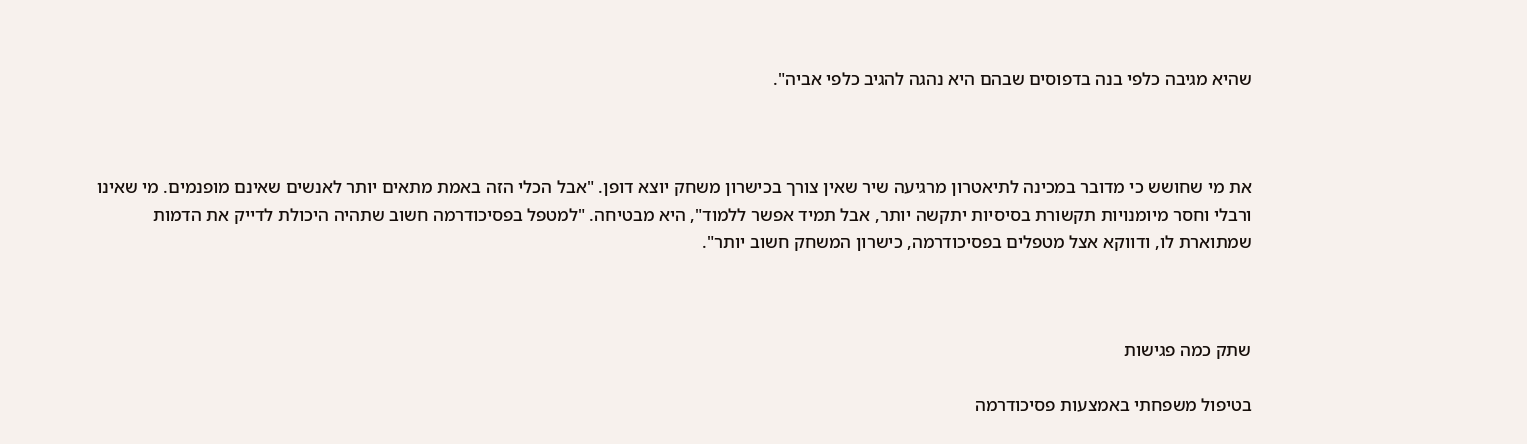שהיא מגיבה כלפי בנה בדפוסים שבהם היא נהגה להגיב כלפי אביה".



את מי שחושש כי מדובר במכינה לתיאטרון מרגיעה שיר שאין צורך בכישרון משחק יוצא דופן. "אבל הכלי הזה באמת מתאים יותר לאנשים שאינם מופנמים. מי שאינו ורבלי וחסר מיומנויות תקשורת בסיסיות יתקשה יותר, אבל תמיד אפשר ללמוד", היא מבטיחה. "למטפל בפסיכודרמה חשוב שתהיה היכולת לדייק את הדמות שמתוארת לו, ודווקא אצל מטפלים בפסיכודרמה, כישרון המשחק חשוב יותר".



שתק כמה פגישות

בטיפול משפחתי באמצעות פסיכודרמה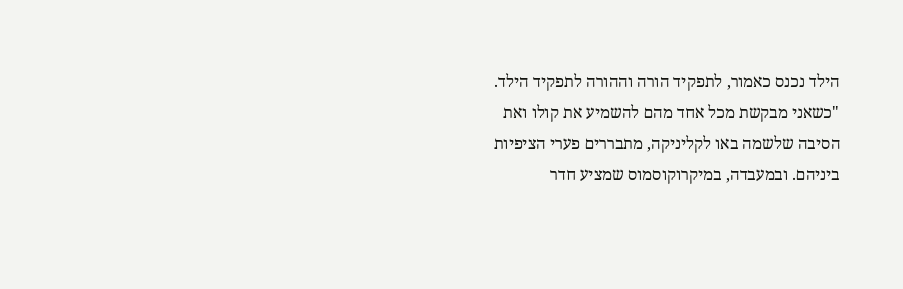הילד נכנס כאמור, לתפקיד הורה וההורה לתפקיד הילד. "כשאני מבקשת מכל אחד מהם להשמיע את קולו ואת הסיבה שלשמה באו לקליניקה, מתבררים פערי הציפיות ביניהם. ובמעבדה, במיקרוקוסמוס שמציע חדר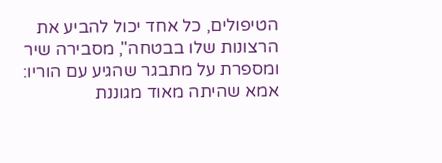הטיפולים, כל אחד יכול להביע את הרצונות שלו בבטחה", מסבירה שיר ומספרת על מתבגר שהגיע עם הוריו: אמא שהיתה מאוד מגוננת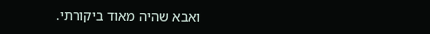ואבא שהיה מאוד ביקורתי.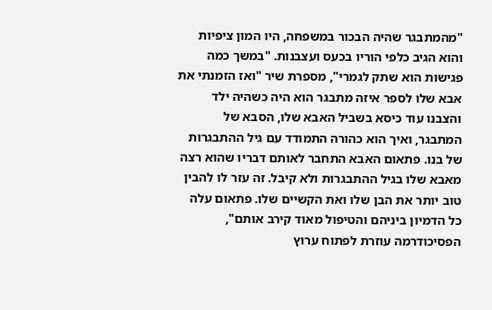"מהמתבגר שהיה הבכור במשפחה, היו המון ציפיות והוא הגיב כלפי הוריו בכעס ועצבנות. "במשך כמה פגישות הוא שתק לגמרי", מספרת שיר "ואז הזמנתי את אבא שלו לספר איזה מתבגר הוא היה כשהיה ילד והצבנו עוד כיסא בשביל האבא שלו, הסבא של המתבגר, ואיך הוא כהורה התמודד עם גיל ההתבגרות של בנו. פתאום האבא התחבר לאותם דבריו שהוא רצה מאבא שלו בגיל ההתבגרות ולא קיבל. זה עזר לו להבין טוב יותר את הבן שלו ואת הקשיים שלו. פתאום עלה כל הדמיון ביניהם והטיפול מאוד קירב אותם", הפסיכודרמה עוזרת לפתוח ערוץ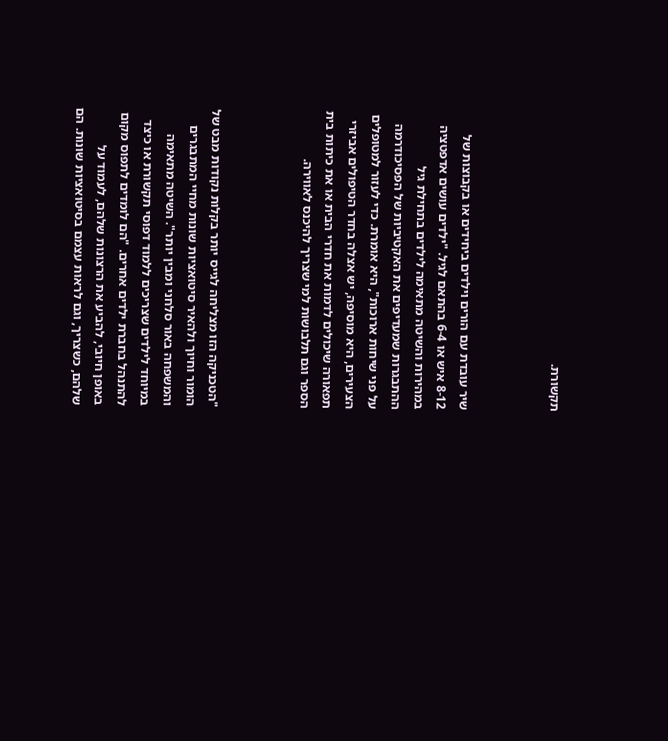תקשורת.



שיר עובדת עם הורים וילדים ביחידים או בקבוצות של 8-12 איש או 6-4 בהתאם לגיל. "ילדים עושים אדפטציה במהירות והשיטה מתאימה לילדים בתחילת גיל ההתבגרות שמעדיפים את האקטיביות של הפסיכודרמה על פני שיחות ארוכות", היא אומרת. כדי לעזור למטופלים הצעירים, היא מוסיפה, יש אצלה בחדר הטיפולים אביזרי תפאורה שיכולים לדמות את חדרי הבית או את כיתות בית הספר וגם תלבושות למי שצריך להיכנס לאווירה.



"הטכניקה הזו מצליחה לגייס יותר בקלות נקודות מבט של הומור וחיוך ולהאיר סיטואציות שונות מחיי המתבגרים והמשפחה באור סלחני ומבין יותר". השיטה מתאימה במיוחד לילדים שצריכים ללמוד דפוסי תקשורת או כיצד להתנהל בחברת ילדים אחרים. "הם לומדים לתפוס מקום באופן חיובי, להביע את הרצונות שלהם, לעמוד על שלהם, כשצריך, וגם לראות עצמם בסיטואציות שונות. הם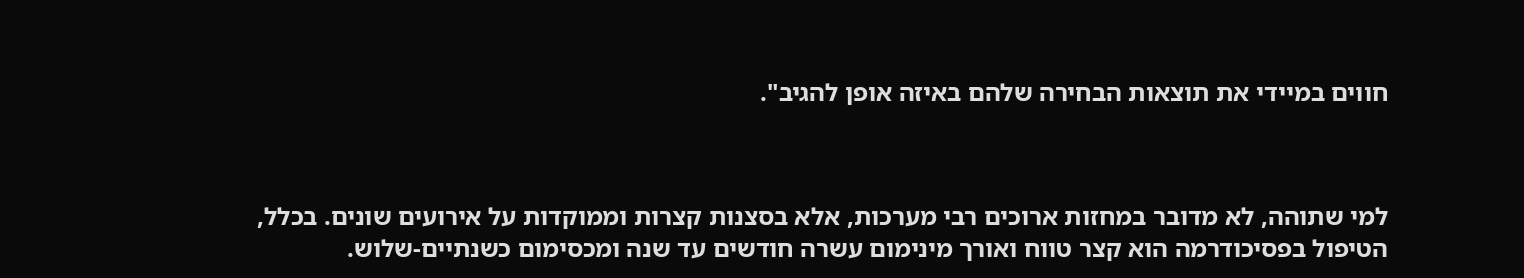חווים במיידי את תוצאות הבחירה שלהם באיזה אופן להגיב".



למי שתוהה, לא מדובר במחזות ארוכים רבי מערכות, אלא בסצנות קצרות וממוקדות על אירועים שונים. בכלל, הטיפול בפסיכודרמה הוא קצר טווח ואורך מינימום עשרה חודשים עד שנה ומכסימום כשנתיים-שלוש.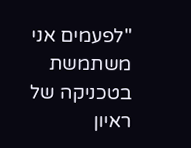"לפעמים אני משתמשת בטכניקה של ראיון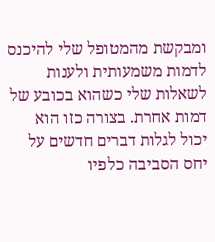ומבקשת מהמטופל שלי להיכנס לדמות משמעותית ולענות לשאלות שלי כשהוא בכובע של דמות אחרת. בצורה כזו הוא יכול לגלות דברים חדשים על יחס הסביבה כלפיו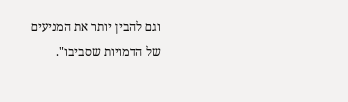וגם להבין יותר את המניעים של הדמויות שסביבו".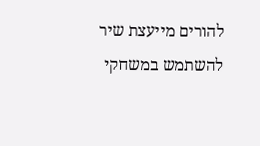להורים מייעצת שיר להשתמש במשחקי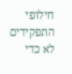חילופי התפקידים לא כדי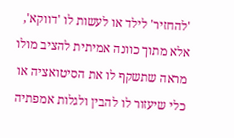'להחזיר' לילד או לעשות לו 'דווקא', אלא מתוך כוונה אמיתית להציב מולו מראה שתשקף לו את הסיטואציה או כלי שיעזור לו להבין ולגלות אמפתיה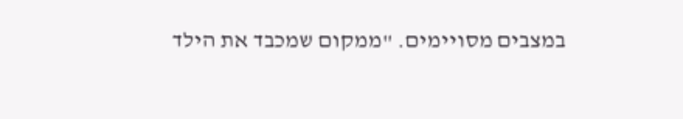במצבים מסויימים. "ממקום שמכבד את הילד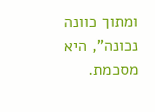ומתוך כוונה נכונה", היא מסכמת.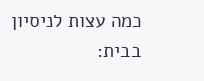כמה עצות לניסיון בבית: